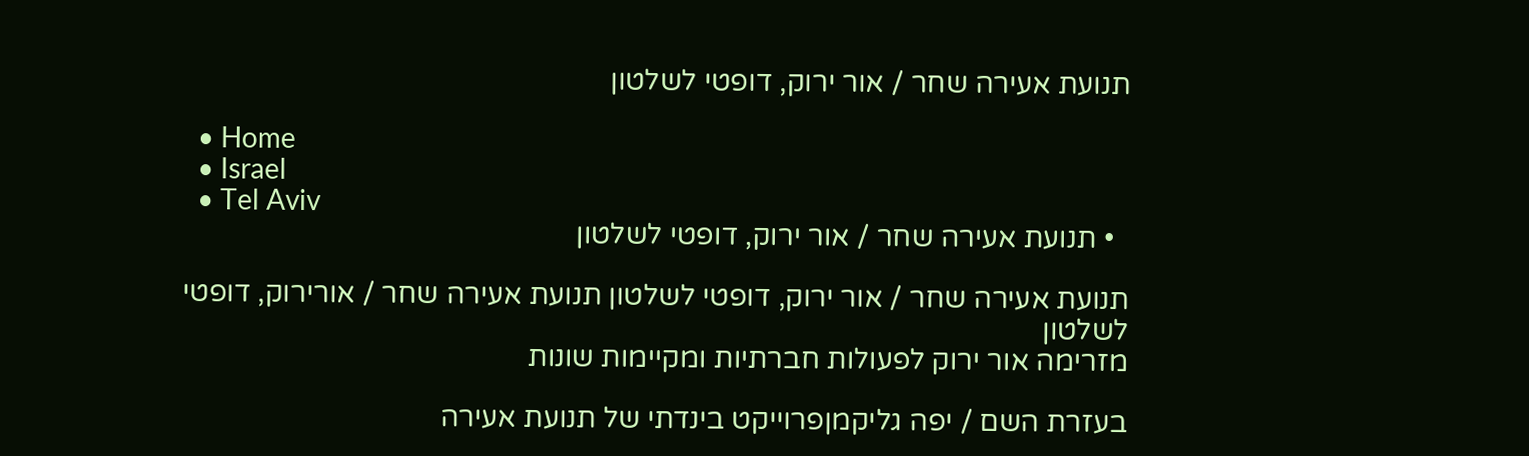תנועת אעירה שחר / אור ירוק, דופטי לשלטון

  • Home
  • Israel
  • Tel Aviv
  • תנועת אעירה שחר / אור ירוק, דופטי לשלטון

תנועת אעירה שחר / אור ירוק, דופטי לשלטון תנועת אעירה שחר / אורירוק, דופטי לשלטון
מזרימה אור ירוק לפעולות חברתיות ומקיימות שונות

בעזרת השם / יפה גליקמןפרוייקט בינדתי של תנועת אעירה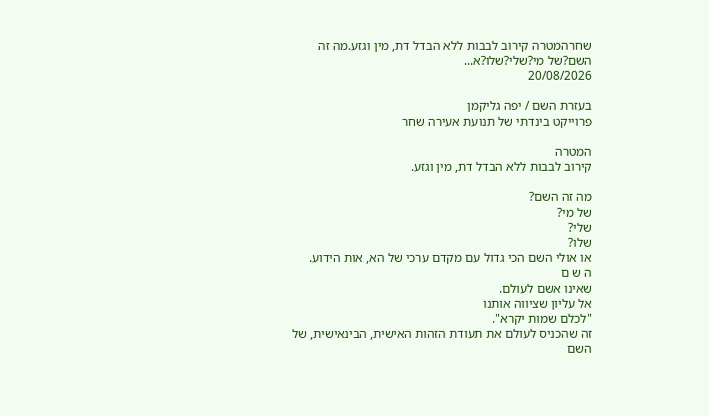שחרהמטרה קירוב לבבות ללא הבדל דת, מין וגזע.מה זה השם?של מי?שלי?שלו?א...
20/08/2026

בעזרת השם / יפה גליקמן
פרוייקט בינדתי של תנועת אעירה שחר

המטרה
קירוב לבבות ללא הבדל דת, מין וגזע.

מה זה השם?
של מי?
שלי?
שלו?
או אולי השם הכי גדול עם מקדם ערכי של הא, אות הידוע.
ה ש ם
שאינו אשם לעולם.
אל עליון שציווה אותנו
"לכלם שמות יקרא".
זה שהכניס לעולם את תעודת הזהות האישית, הבינאישית, של השם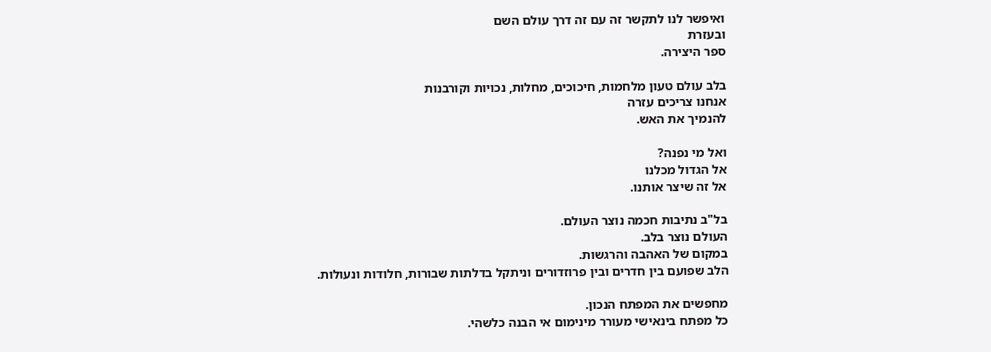ואיפשר לנו לתקשר זה עם זה דרך עולם השם
ובעזרת
ספר היצירה.

בלב עולם טעון מלחמות, חיכוכים, מחלות, נכויות וקורבנות
אנחנו צריכים עזרה
להנמיך את האש.

ואל מי נפנה?
אל הגדול מכלנו
אל זה שיצר אותנו.

בל"ב נתיבות חכמה נוצר העולם.
העולם נוצר בלב.
במקום של האהבה והרגשות.
הלב שפועם בין חדרים ובין פרוזדורים וניתקל בדלתות שבורות, חלודות ונעולות.

מחפשים את המפתח הנכון.
כל מפתח בינאישי מעורר מינימום אי הבנה כלשהי.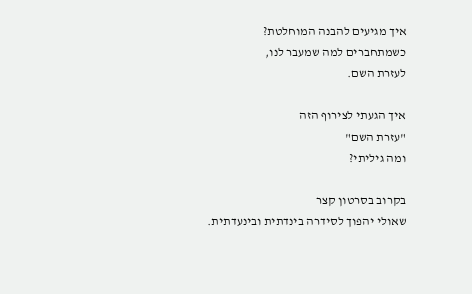איך מגיעים להבנה המוחלטת?
כשמתחברים למה שמעבר לנו,
לעזרת השם.

איך הגעתי לצירוף הזה
"עזרת השם"
ומה גיליתי?

בקרוב בסרטון קצר
שאולי יהפוך לסידרה בינדתית ובינעדתית.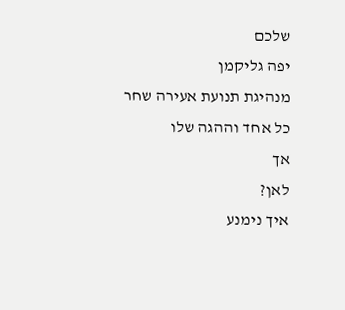שלכם
יפה גליקמן
מנהיגת תנועת אעירה שחר
כל אחד וההגה שלו
אך
לאן?
איך נימנע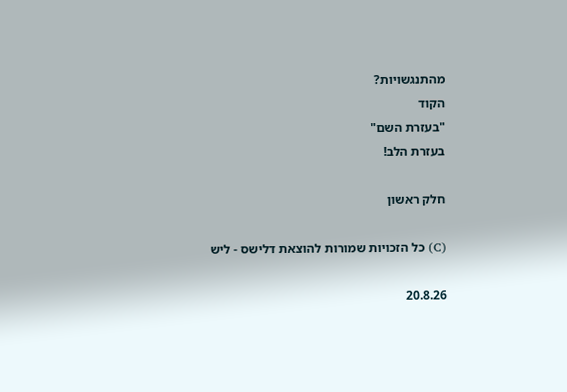מהתנגשויות?
הקוד
"בעזרת השם"
בעזרת הלב!

חלק ראשון

(C) כל הזכויות שמורות להוצאת דלישס - ליש

20.8.26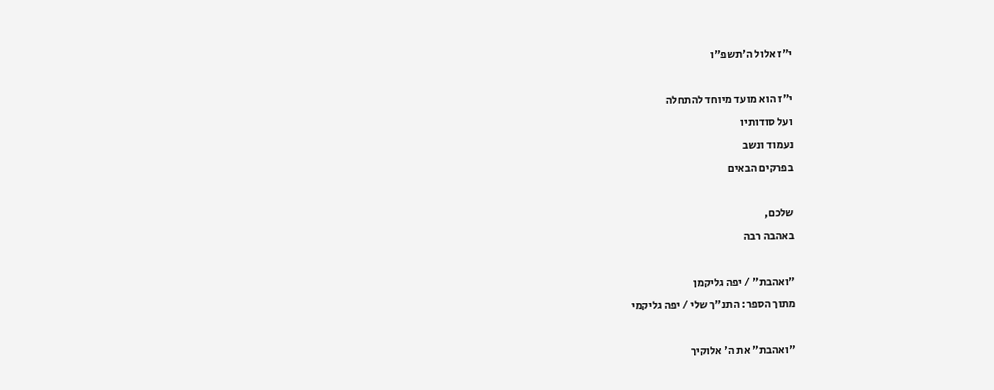י"ז אלול ה'תשפ"ו

י"ז הוא מועד מיוחד להתחלה
ועל סודותיו
נעמוד ונשב
בפרקים הבאים

שלכם,
באהבה רבה

"ואהבת" / יפה גליקמן
מתוך הספר: התנ"ך שלי / יפה גליקמי

"ואהבת" את ה' אלוקיך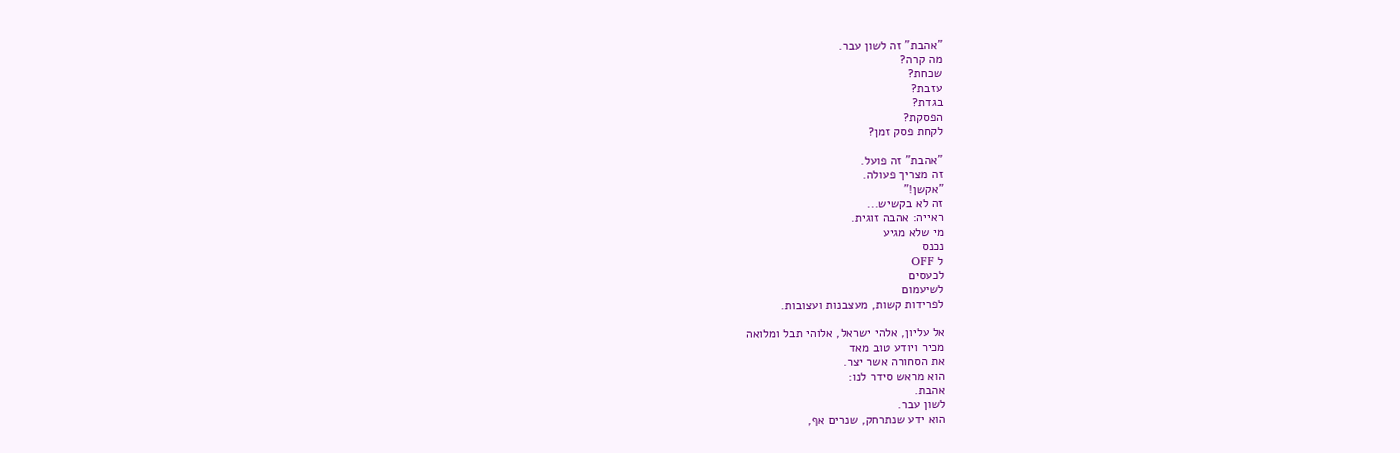"אהבת" זה לשון עבר.
מה קרה?
שכחת?
עזבת?
בגדת?
הפסקת?
לקחת פסק זמן?

"אהבת" זה פועל.
זה מצריך פעולה.
"אקשן!"
זה לא בקשיש...
ראייה: אהבה זוגית.
מי שלא מגיע
נכנס
ל OFF
לכעסים
לשיעמום
לפרידות קשות, מעצבנות ועצובות.

אל עליון, אלהי ישראל, אלוהי תבל ומלואה
מכיר ויודע טוב מאד
את הסחורה אשר יצר.
הוא מראש סידר לנו:
אהבת.
לשון עבר.
הוא ידע שנתרחק, שנרים אף,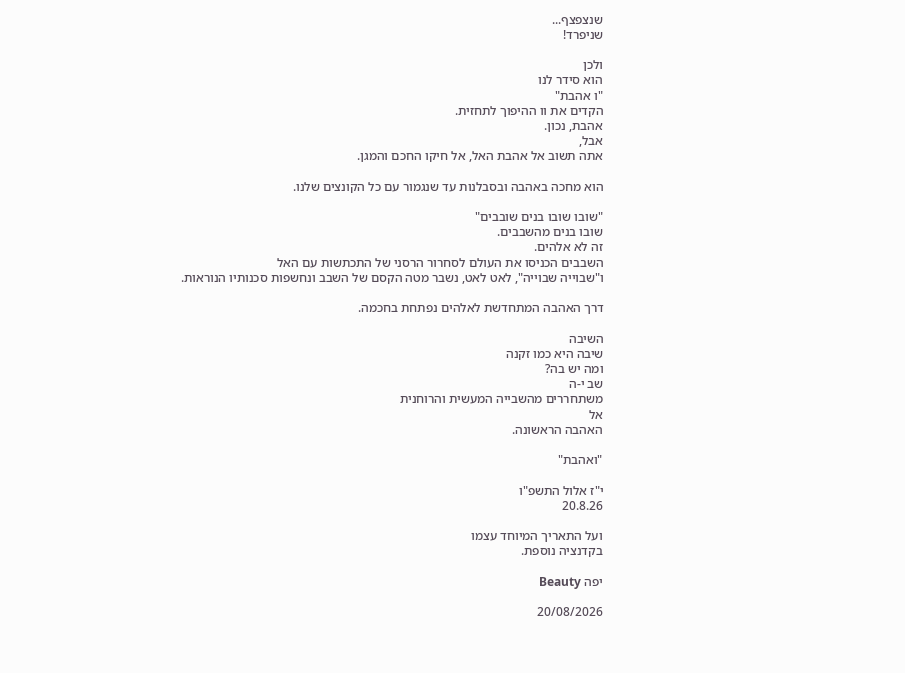שנצפצף...
שניפרד!

ולכן
הוא סידר לנו
"ו אהבת"
הקדים את וו ההיפוך לתחזית.
אהבת, נכון.
אבל,
אתה תשוב אל אהבת האל, אל חיקו החכם והמגן.

הוא מחכה באהבה ובסבלנות עד שנגמור עם כל הקונצים שלנו.

"שובו שובו בנים שובבים"
שובו בנים מהשבבים.
זה לא אלהים.
השבבים הכניסו את העולם לסחרור הרסני של התכתשות עם האל
ו"שבוייה שבוייה", לאט לאט, נשבר מטה הקסם של השבב ונחשפות סכנותיו הנוראות.

דרך האהבה המתחדשת לאלהים נפתחת בחכמה.

השיבה
שיבה היא כמו זקנה
ומה יש בה?
שב י-ה
משתחררים מהשבייה המעשית והרוחנית
אל
האהבה הראשונה.

"ואהבת"

י"ז אלול התשפ"ו
20.8.26

ועל התאריך המיוחד עצמו
בקדנציה נוספת.

יפה Beauty

20/08/2026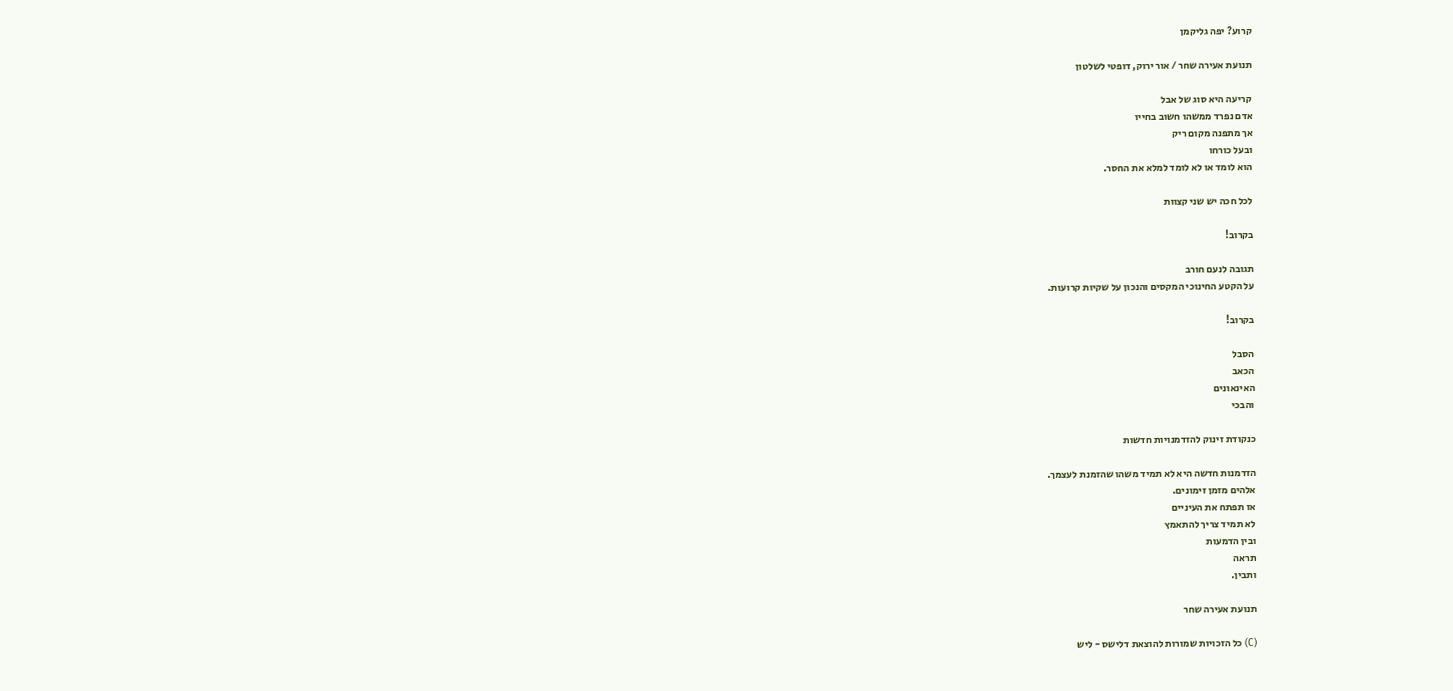קרוע? יפה גליקמן

תנועת אעירה שחר / אור ירוק, דופטי לשלטון

קריעה היא סוג של אבל
אדם נפרד ממשהו חשוב בחייו
אך מתפנה מקום ריק
ובעל כורחו
הוא לומד או לא לומד למלא את החסר.

לכל חכה יש שני קצוות

בקרוב!

תגובה לנעם חורב
על הקטע החינוכי המקסים והנכון על שקיות קרועות.

בקרוב!

הסבל
הכאב
האינאונים
והבכי

כנקודת זינוק להזדמנויות חדשות

הזדמנות חדשה היא לא תמיד משהו שהזמנת לעצמך.
אלהים מזמן זימונים.
אז תפתח את העיניים
לא תמיד צריך להתאמץ
ובין הדמעות
תראה
ותבין.

תנועת אעירה שחר

(C) כל הזכויות שמורות להוצאת דלישס - ליש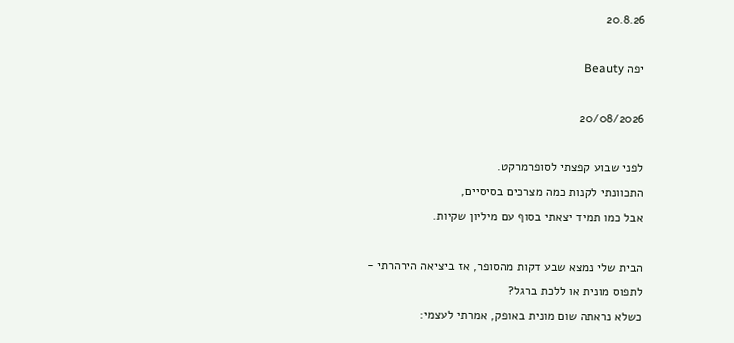20.8.26

יפה Beauty

20/08/2026

לפני שבוע קפצתי לסופרמרקט.
התכוונתי לקנות כמה מצרכים בסיסיים,
אבל כמו תמיד יצאתי בסוף עם מיליון שקיות.

הבית שלי נמצא שבע דקות מהסופר, אז ביציאה הירהרתי -
לתפוס מונית או ללכת ברגל?
כשלא נראתה שום מונית באופק, אמרתי לעצמי: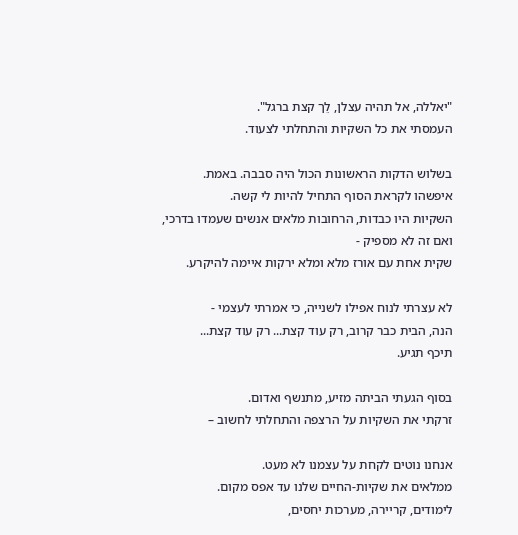"יאללה, אל תהיה עצלן, לֵך קצת ברגל".
העמסתי את כל השקיות והתחלתי לצעוד.

בשלוש הדקות הראשונות הכול היה סבבה. באמת.
איפשהו לקראת הסוף התחיל להיות לי קשה.
השקיות היו כבדות, הרחובות מלאים אנשים שעמדו בדרכי,
ואם זה לא מספיק -
שקית אחת עם אורז מלא ומלא ירקות איימה להיקרע.

לא עצרתי לנוח אפילו לשנייה, כי אמרתי לעצמי -
הנה, הבית כבר קרוב, רק עוד קצת... רק עוד קצת...
תיכף תגיע.

בסוף הגעתי הביתה מזיע, מתנשף ואדום.
זרקתי את השקיות על הרצפה והתחלתי לחשוב –

אנחנו נוטים לקחת על עצמנו לא מעט.
ממלאים את שקיות-החיים שלנו עד אפס מקום.
לימודים, קריירה, מערכות יחסים,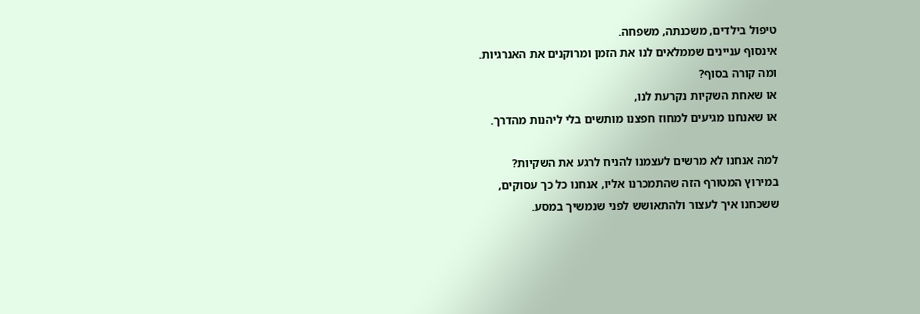טיפול בילדים, משכנתה, משפחה.
אינסוף עניינים שממלאים לנו את הזמן ומרוקנים את האנרגיות.
ומה קורה בסוף?
או שאחת השקיות נקרעת לנו,
או שאנחנו מגיעים למחוז חפצנו מותשים בלי ליהנות מהדרך.

למה אנחנו לא מרשים לעצמנו להניח לרגע את השקיות?
במירוץ המטורף הזה שהתמכרנו אליו, אנחנו כל כך עסוקים,
ששכחנו איך לעצור ולהתאושש לפני שנמשיך במסע.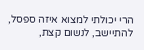הרי יכולתי למצוא איזה ספסל, להתיישב, לנשום קצת,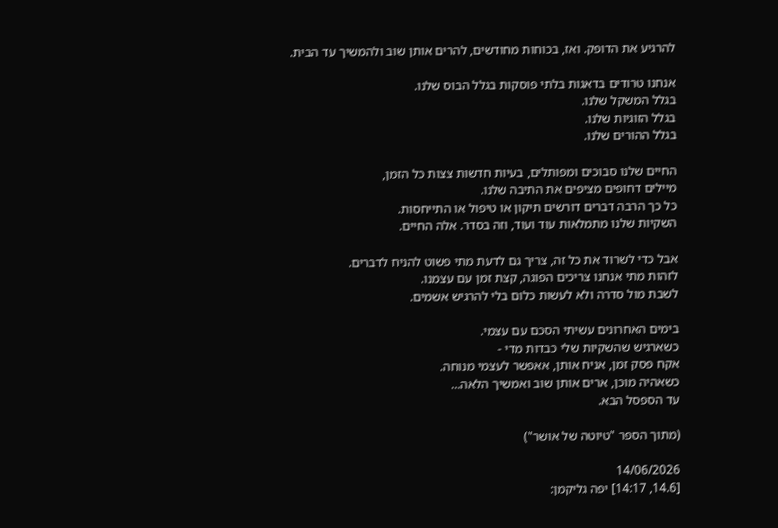להרגיע את הדופק. ואז, בכוחות מחודשים, להרים אותן שוב ולהמשיך עד הבית.

אנחנו טרודים בדאגות בלתי פוסקות בגלל הבוס שלנו.
בגלל המשקל שלנו.
בגלל הזוגיות שלנו.
בגלל ההורים שלנו.

החיים שלנו סבוכים ומפותלים, בעיות חדשות צצות כל הזמן,
מיילים דחופים מציפים את התיבה שלנו.
כל כך הרבה דברים דורשים תיקון או טיפול או התייחסות.
השקיות שלנו מתמלאות עוד ועוד, וזה בסדר. אלה החיים.

אבל כדי לשרוד את כל זה, צריך גם לדעת מתי פשוט להניח לדברים.
לזהות מתי אנחנו צריכים הפוגה, קצת זמן עם עצמנו.
לשבת מול סדרה ולא לעשות כלום בלי להרגיש אשמים.

בימים האחרונים עשיתי הסכם עם עצמי.
כשארגיש שהשקיות שלי כבדות מדי -
אקח פסק זמן, אניח אותן, אאפשר לעצמי מנוחה.
כשאהיה מוכן, ארים אותן שוב ואמשיך הלאה…
עד הספסל הבא.

(מתוך הספר "טיוטה של אושר")

14/06/2026
[14.6, 14:17] יפה גליקמן: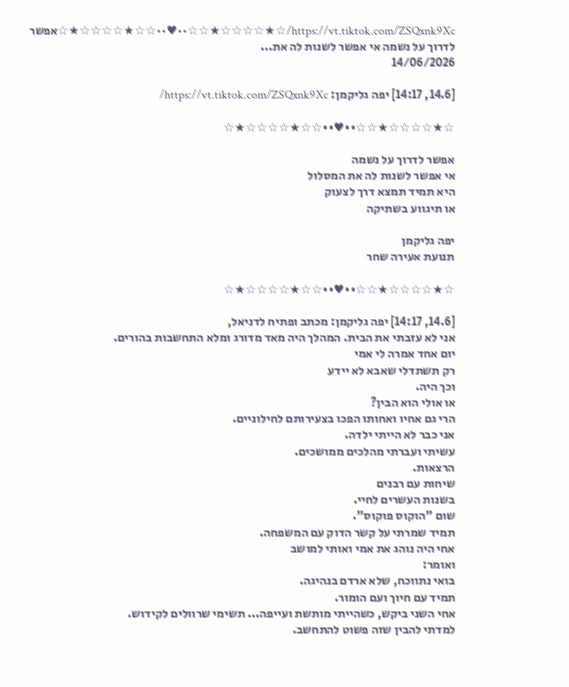https://vt.tiktok.com/ZSQxnk9Xc/☆★☆☆☆☆★☆☆••♥••☆☆★☆☆☆☆★☆אפשר לדרוך על נשמה אי אפשר לשנות לה את...
14/06/2026

[14.6, 14:17] יפה גליקמן: https://vt.tiktok.com/ZSQxnk9Xc/

☆★☆☆☆☆★☆☆••♥••☆☆★☆☆☆☆★☆

אפשר לדרוך על נשמה
אי אפשר לשנות לה את המסלול
היא תמיד תמצא דרך לצעוק
או תיגווע בשתיקה

יפה גליקמן
תנועת אעירה שחר

☆★☆☆☆☆★☆☆••♥••☆☆★☆☆☆☆★☆

[14.6, 14:17] יפה גליקמן: מכתב ופתיח לדניאל,
אני לא עזבתי את הבית. המהלך היה מאד מדורג ומלא התחשבות בהורים.
יום אחד אמרה לי אמי
רק תשתדלי שאבא לא יידע
וכך היה.
או אולי הוא הבין?
הרי גם אחיו ואחותו הפכו בצעירותם לחילוניים.
אני כבר לא הייתי ילדה.
עשיתי ועברתי מהלכים ממושכים.
הרצאות.
שיחות עם רבנים
בשנות העשרים לחיי.
שום "הוקוס פוקוס".
תמיד שמרתי על קשר הדוק עם המשפחה.
אחי היה נוהג את אמי ואותי למושב
ואומר:
בואי נתווכח, שלא ארדם בנהיגה.
תמיד עם חיוך ועם הומור.
אחי השני ביקש, כשהייתי מותשת ועייפה... תשימי שרוולים לקידוש.
למדתי להבין שזה פשוט להתחשב.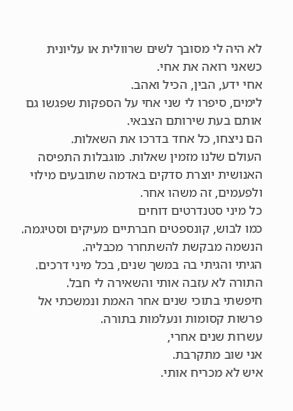לא היה לי מסובך לשים שרוולית או עליונית כשאני רואה את אחי.
אחי ידע, הבין, הכיל ואהב.
לימים, סיפרו לי שני אחי על הספקות שפגשו גם אותם בעת שירותם הצבאי.
הם ניצחו, כל אחד בדרכו את השאלות.
העולם שלנו מזמין שאלות. מוגבלות התפיסה האנושית יוצרת סדקים באדמה שתובעים מילוי
ולפעמים, זה משהו אחר.
כל מיני סטנדרטים דוחים
כמו לבוש, קונספטים חברתיים מעיקים וסטיגמה.
הנשמה מבקשת להשתחרר מכבליה.
הגיתי והגיתי בה במשך שנים, בכל מיני דרכים.
התורה לא עזבה אותי והשאירה לי חבל.
חיפשתי בתוכי שנים אחר האמת ונמשכתי אל פרשות קסומות ונעלמות בתורה.
עשרות שנים אחרי,
אני שוב מתקרבת.
איש לא מכריח אותי.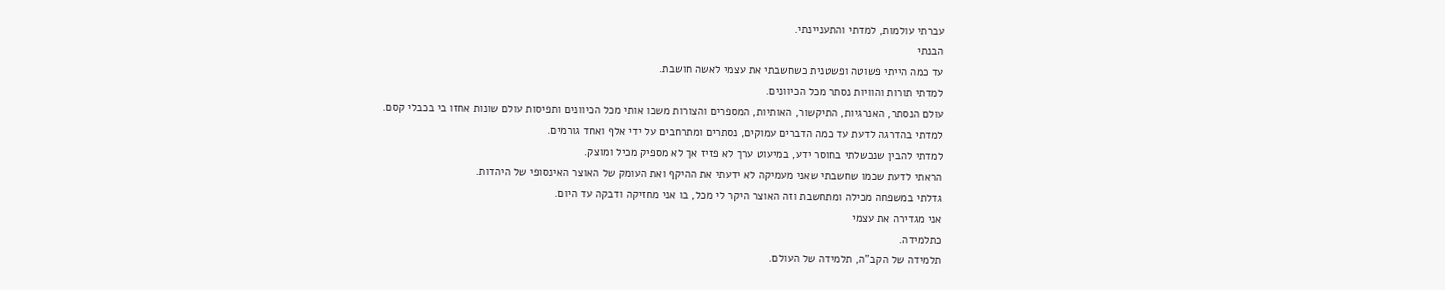עברתי עולמות, למדתי והתעניינתי.
הבנתי
עד כמה הייתי פשוטה ופשטנית כשחשבתי את עצמי לאשה חושבת.
למדתי תורות והוויות נסתר מכל הכיוונים.
עולם הנסתר, האנרגיות, התיקשור, האותיות, המספרים והצורות משכו אותי מכל הכיוונים ותפיסות עולם שונות אחזו בי בכבלי קסם.
למדתי בהדרגה לדעת עד כמה הדברים עמוקים, נסתרים ומתרחבים על ידי אלף ואחד גורמים.
למדתי להבין שנכשלתי בחוסר ידע, במיעוט ערך לא פזיז אך לא מספיק מכיל ומוצק.
הראתי לדעת שכמו שחשבתי שאני מעמיקה לא ידעתי את ההיקף ואת העומק של האוצר האינסופי של היהדות.
גדלתי במשפחה מכילה ומתחשבת וזה האוצר היקר לי מכל, בו אני מחזיקה ודבקה עד היום.
אני מגדירה את עצמי
כתלמידה.
תלמידה של הקב"ה, תלמידה של העולם.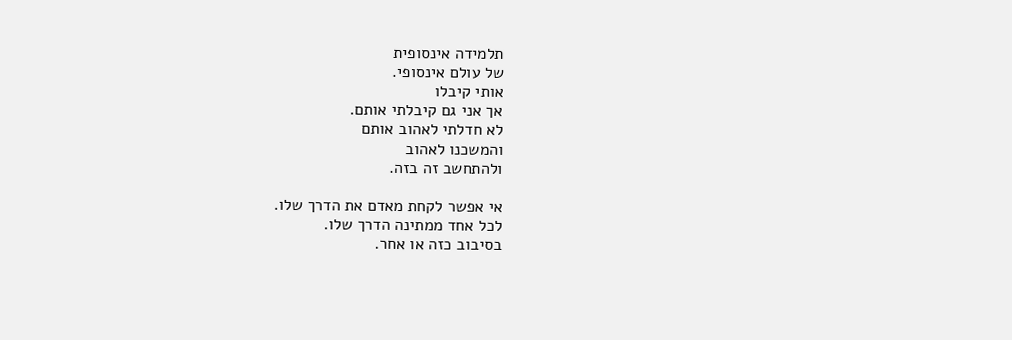תלמידה אינסופית
של עולם אינסופי.
אותי קיבלו
אך אני גם קיבלתי אותם.
לא חדלתי לאהוב אותם
והמשכנו לאהוב
ולהתחשב זה בזה.

אי אפשר לקחת מאדם את הדרך שלו.
לכל אחד ממתינה הדרך שלו.
בסיבוב כזה או אחר.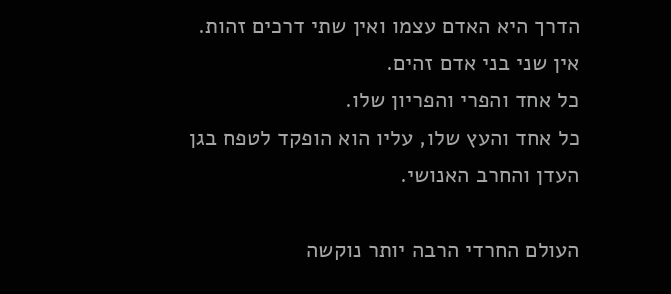הדרך היא האדם עצמו ואין שתי דרכים זהות.
אין שני בני אדם זהים.
כל אחד והפרי והפריון שלו.
כל אחד והעץ שלו, עליו הוא הופקד לטפח בגן העדן והחרב האנושי.

העולם החרדי הרבה יותר נוקשה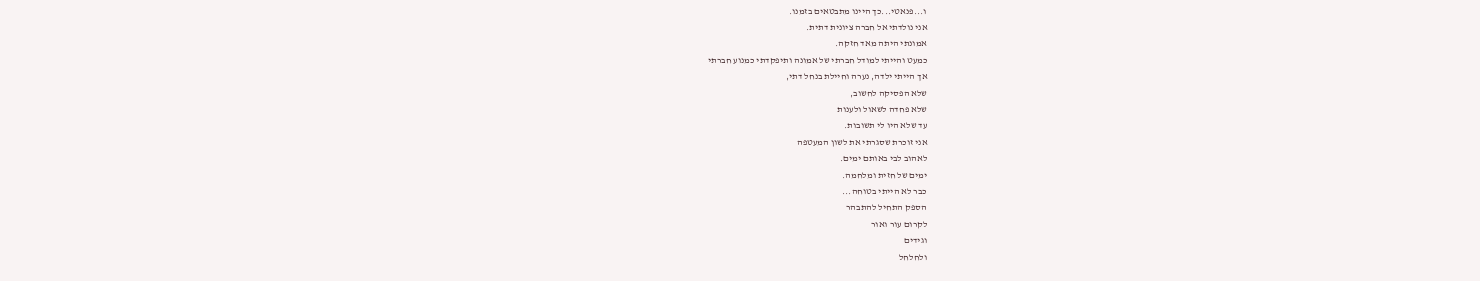ו...פנאטי...כך היינו מתבטאים בזמנו.
אני נולדתי אל חברה ציונית דתית.
אמונתי היתה מאד חזקה.
כמעט והייתי למודל חברתי של אמונה ותיפקדתי כמנוע חברתי
אך הייתי ילדה, נערה וחיילת בנחל דתי,
שלא הפסיקה לחשוב,
שלא פחדה לשאול ולענות
עד שלא היו לי תשובות.
אני זוכרת שסגרתי את לשון המעטפה
לאהוב לבי באותם ימים.
ימים של חזית ומלחמה.
כבר לא הייתי בטוחה...
הספק התחיל להתבהר
לקרום עור ואור
וגידים
ולחלחל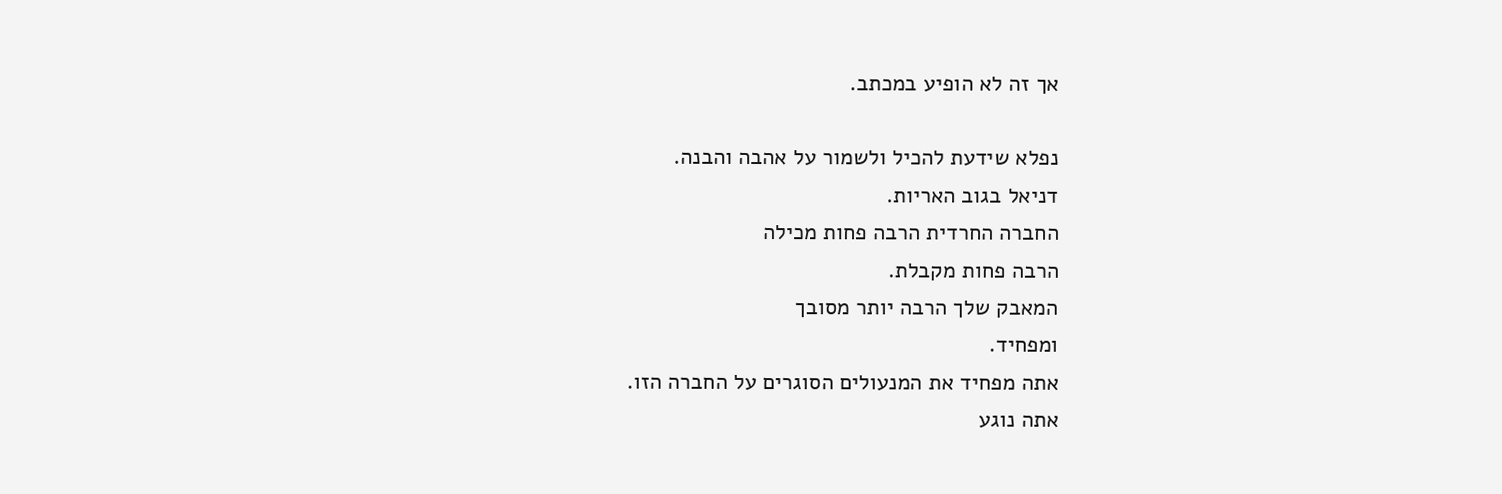אך זה לא הופיע במכתב.

נפלא שידעת להכיל ולשמור על אהבה והבנה.
דניאל בגוב האריות.
החברה החרדית הרבה פחות מכילה
הרבה פחות מקבלת.
המאבק שלך הרבה יותר מסובך
ומפחיד.
אתה מפחיד את המנעולים הסוגרים על החברה הזו.
אתה נוגע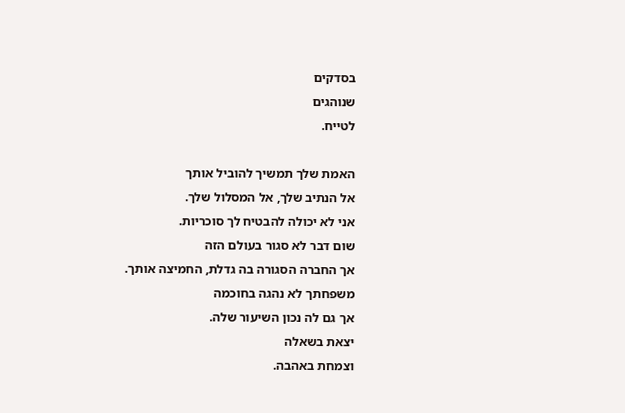בסדקים
שנוהגים
לטייח.

האמת שלך תמשיך להוביל אותך
אל הנתיב שלך, אל המסלול שלך.
אני לא יכולה להבטיח לך סוכריות.
שום דבר לא סגור בעולם הזה
אך החברה הסגורה בה גדלת, החמיצה אותך.
משפחתך לא נהגה בחוכמה
אך גם לה נכון השיעור שלה.
יצאת בשאלה
וצמחת באהבה.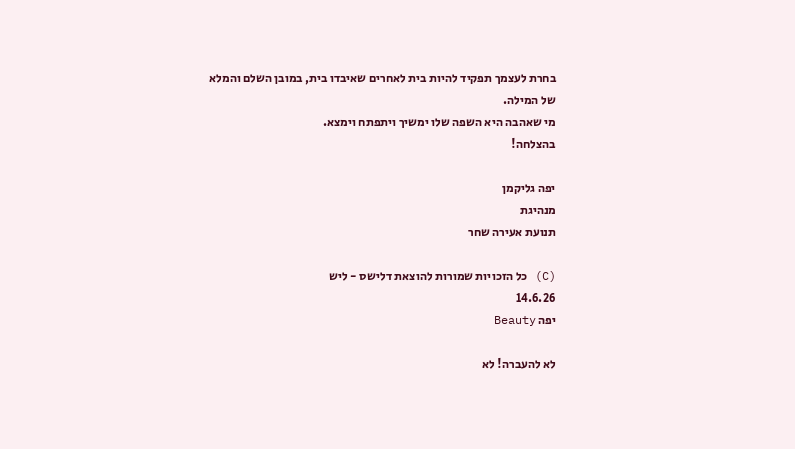בחרת לעצמך תפקיד להיות בית לאחרים שאיבדו בית, במובן השלם והמלא של המילה.
מי שאהבה היא השפה שלו ימשיך ויתפתח וימצא.
בהצלחה!

יפה גליקמן
מנהיגת
תנועת אעירה שחר

(C) כל הזכויות שמורות להוצאת דלישס - ליש
14.6.26
יפה Beauty

לא להעברה! לא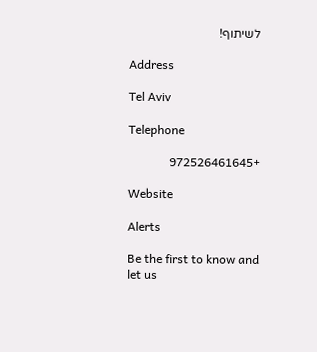לשיתוף!

Address

Tel Aviv

Telephone

+972526461645

Website

Alerts

Be the first to know and let us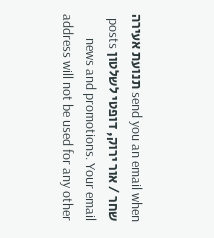send you an email when תנועת אעירה שחר / אור ירוק, דופטי לשלטון posts news and promotions. Your email address will not be used for any other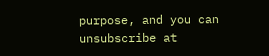purpose, and you can unsubscribe at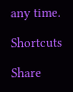any time.

Shortcuts

Share